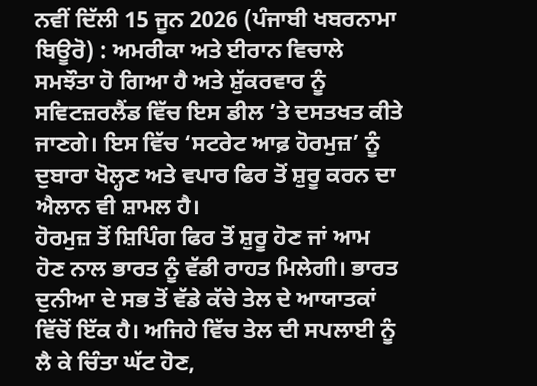ਨਵੀਂ ਦਿੱਲੀ 15 ਜੂਨ 2026 (ਪੰਜਾਬੀ ਖਬਰਨਾਮਾ ਬਿਊਰੋ) : ਅਮਰੀਕਾ ਅਤੇ ਈਰਾਨ ਵਿਚਾਲੇ ਸਮਝੌਤਾ ਹੋ ਗਿਆ ਹੈ ਅਤੇ ਸ਼ੁੱਕਰਵਾਰ ਨੂੰ ਸਵਿਟਜ਼ਰਲੈਂਡ ਵਿੱਚ ਇਸ ਡੀਲ ’ਤੇ ਦਸਤਖਤ ਕੀਤੇ ਜਾਣਗੇ। ਇਸ ਵਿੱਚ ‘ਸਟਰੇਟ ਆਫ਼ ਹੋਰਮੁਜ਼’ ਨੂੰ ਦੁਬਾਰਾ ਖੋਲ੍ਹਣ ਅਤੇ ਵਪਾਰ ਫਿਰ ਤੋਂ ਸ਼ੁਰੂ ਕਰਨ ਦਾ ਐਲਾਨ ਵੀ ਸ਼ਾਮਲ ਹੈ।
ਹੋਰਮੁਜ਼ ਤੋਂ ਸ਼ਿਪਿੰਗ ਫਿਰ ਤੋਂ ਸ਼ੁਰੂ ਹੋਣ ਜਾਂ ਆਮ ਹੋਣ ਨਾਲ ਭਾਰਤ ਨੂੰ ਵੱਡੀ ਰਾਹਤ ਮਿਲੇਗੀ। ਭਾਰਤ ਦੁਨੀਆ ਦੇ ਸਭ ਤੋਂ ਵੱਡੇ ਕੱਚੇ ਤੇਲ ਦੇ ਆਯਾਤਕਾਂ ਵਿੱਚੋਂ ਇੱਕ ਹੈ। ਅਜਿਹੇ ਵਿੱਚ ਤੇਲ ਦੀ ਸਪਲਾਈ ਨੂੰ ਲੈ ਕੇ ਚਿੰਤਾ ਘੱਟ ਹੋਣ,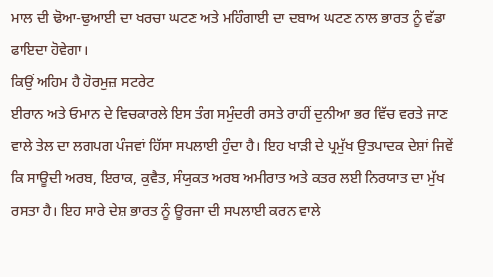ਮਾਲ ਦੀ ਢੋਆ-ਢੁਆਈ ਦਾ ਖਰਚਾ ਘਟਣ ਅਤੇ ਮਹਿੰਗਾਈ ਦਾ ਦਬਾਅ ਘਟਣ ਨਾਲ ਭਾਰਤ ਨੂੰ ਵੱਡਾ ਫਾਇਦਾ ਹੋਵੇਗਾ।
ਕਿਉਂ ਅਹਿਮ ਹੈ ਹੋਰਮੁਜ਼ ਸਟਰੇਟ
ਈਰਾਨ ਅਤੇ ਓਮਾਨ ਦੇ ਵਿਚਕਾਰਲੇ ਇਸ ਤੰਗ ਸਮੁੰਦਰੀ ਰਸਤੇ ਰਾਹੀਂ ਦੁਨੀਆ ਭਰ ਵਿੱਚ ਵਰਤੇ ਜਾਣ ਵਾਲੇ ਤੇਲ ਦਾ ਲਗਪਗ ਪੰਜਵਾਂ ਹਿੱਸਾ ਸਪਲਾਈ ਹੁੰਦਾ ਹੈ। ਇਹ ਖਾੜੀ ਦੇ ਪ੍ਰਮੁੱਖ ਉਤਪਾਦਕ ਦੇਸ਼ਾਂ ਜਿਵੇਂ ਕਿ ਸਾਊਦੀ ਅਰਬ, ਇਰਾਕ, ਕੁਵੈਤ, ਸੰਯੁਕਤ ਅਰਬ ਅਮੀਰਾਤ ਅਤੇ ਕਤਰ ਲਈ ਨਿਰਯਾਤ ਦਾ ਮੁੱਖ ਰਸਤਾ ਹੈ। ਇਹ ਸਾਰੇ ਦੇਸ਼ ਭਾਰਤ ਨੂੰ ਊਰਜਾ ਦੀ ਸਪਲਾਈ ਕਰਨ ਵਾਲੇ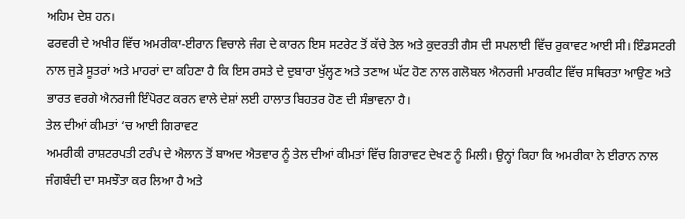ਅਹਿਮ ਦੇਸ਼ ਹਨ।
ਫਰਵਰੀ ਦੇ ਅਖੀਰ ਵਿੱਚ ਅਮਰੀਕਾ-ਈਰਾਨ ਵਿਚਾਲੇ ਜੰਗ ਦੇ ਕਾਰਨ ਇਸ ਸਟਰੇਟ ਤੋਂ ਕੱਚੇ ਤੇਲ ਅਤੇ ਕੁਦਰਤੀ ਗੈਸ ਦੀ ਸਪਲਾਈ ਵਿੱਚ ਰੁਕਾਵਟ ਆਈ ਸੀ। ਇੰਡਸਟਰੀ ਨਾਲ ਜੁੜੇ ਸੂਤਰਾਂ ਅਤੇ ਮਾਹਰਾਂ ਦਾ ਕਹਿਣਾ ਹੈ ਕਿ ਇਸ ਰਸਤੇ ਦੇ ਦੁਬਾਰਾ ਖੁੱਲ੍ਹਣ ਅਤੇ ਤਣਾਅ ਘੱਟ ਹੋਣ ਨਾਲ ਗਲੋਬਲ ਐਨਰਜੀ ਮਾਰਕੀਟ ਵਿੱਚ ਸਥਿਰਤਾ ਆਉਣ ਅਤੇ ਭਾਰਤ ਵਰਗੇ ਐਨਰਜੀ ਇੰਪੋਰਟ ਕਰਨ ਵਾਲੇ ਦੇਸ਼ਾਂ ਲਈ ਹਾਲਾਤ ਬਿਹਤਰ ਹੋਣ ਦੀ ਸੰਭਾਵਨਾ ਹੈ।
ਤੇਲ ਦੀਆਂ ਕੀਮਤਾਂ ‘ਚ ਆਈ ਗਿਰਾਵਟ
ਅਮਰੀਕੀ ਰਾਸ਼ਟਰਪਤੀ ਟਰੰਪ ਦੇ ਐਲਾਨ ਤੋਂ ਬਾਅਦ ਐਤਵਾਰ ਨੂੰ ਤੇਲ ਦੀਆਂ ਕੀਮਤਾਂ ਵਿੱਚ ਗਿਰਾਵਟ ਦੇਖਣ ਨੂੰ ਮਿਲੀ। ਉਨ੍ਹਾਂ ਕਿਹਾ ਕਿ ਅਮਰੀਕਾ ਨੇ ਈਰਾਨ ਨਾਲ ਜੰਗਬੰਦੀ ਦਾ ਸਮਝੌਤਾ ਕਰ ਲਿਆ ਹੈ ਅਤੇ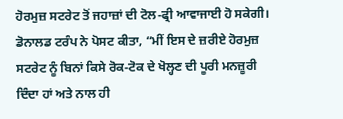ਹੋਰਮੁਜ਼ ਸਟਰੇਟ ਤੋਂ ਜਹਾਜ਼ਾਂ ਦੀ ਟੋਲ-ਫ੍ਰੀ ਆਵਾਜਾਈ ਹੋ ਸਕੇਗੀ।
ਡੋਨਾਲਡ ਟਰੰਪ ਨੇ ਪੋਸਟ ਕੀਤਾ, “ਮੀਂ ਇਸ ਦੇ ਜ਼ਰੀਏ ਹੋਰਮੁਜ਼ ਸਟਰੇਟ ਨੂੰ ਬਿਨਾਂ ਕਿਸੇ ਰੋਕ-ਟੋਕ ਦੇ ਖੋਲ੍ਹਣ ਦੀ ਪੂਰੀ ਮਨਜ਼ੂਰੀ ਦਿੰਦਾ ਹਾਂ ਅਤੇ ਨਾਲ ਹੀ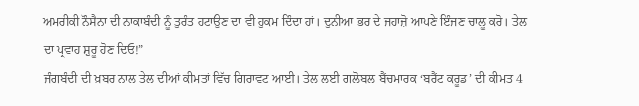ਅਮਰੀਕੀ ਨੌਸੈਨਾ ਦੀ ਨਾਕਾਬੰਦੀ ਨੂੰ ਤੁਰੰਤ ਹਟਾਉਣ ਦਾ ਵੀ ਹੁਕਮ ਦਿੰਦਾ ਹਾਂ। ਦੁਨੀਆ ਭਰ ਦੇ ਜਹਾਜ਼ੋ ਆਪਣੇ ਇੰਜਣ ਚਾਲੂ ਕਰੋ। ਤੇਲ ਦਾ ਪ੍ਰਵਾਹ ਸ਼ੁਰੂ ਹੋਣ ਦਿਓ!”
ਜੰਗਬੰਦੀ ਦੀ ਖ਼ਬਰ ਨਾਲ ਤੇਲ ਦੀਆਂ ਕੀਮਤਾਂ ਵਿੱਚ ਗਿਰਾਵਟ ਆਈ। ਤੇਲ ਲਈ ਗਲੋਬਲ ਬੈਂਚਮਾਰਕ ‘ਬਰੈਂਟ ਕਰੂਡ’ ਦੀ ਕੀਮਤ 4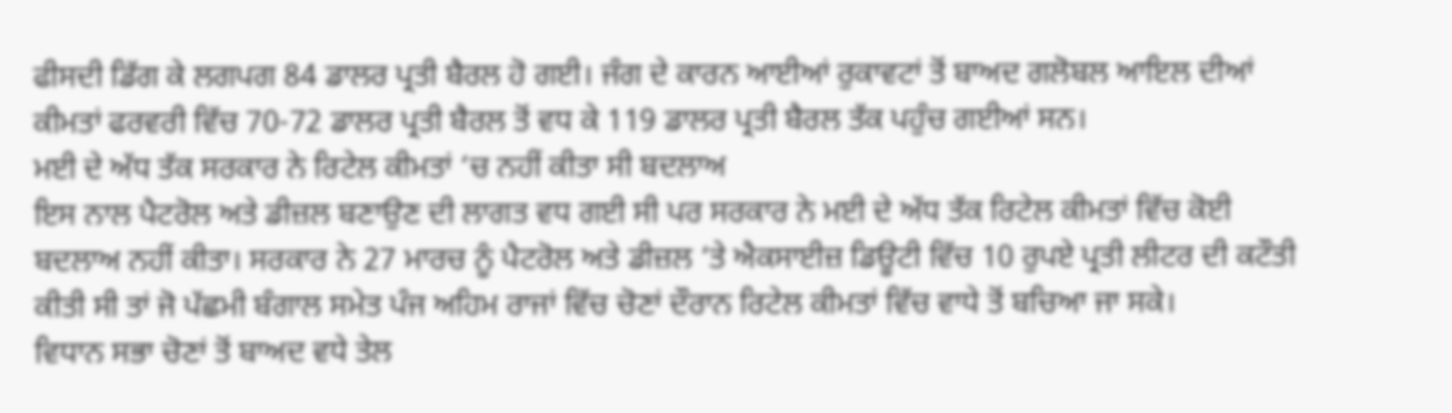ਫੀਸਦੀ ਡਿੱਗ ਕੇ ਲਗਪਗ 84 ਡਾਲਰ ਪ੍ਰਤੀ ਬੈਰਲ ਹੋ ਗਈ। ਜੰਗ ਦੇ ਕਾਰਨ ਆਈਆਂ ਰੁਕਾਵਟਾਂ ਤੋਂ ਬਾਅਦ ਗਲੋਬਲ ਆਇਲ ਦੀਆਂ ਕੀਮਤਾਂ ਫਰਵਰੀ ਵਿੱਚ 70-72 ਡਾਲਰ ਪ੍ਰਤੀ ਬੈਰਲ ਤੋਂ ਵਧ ਕੇ 119 ਡਾਲਰ ਪ੍ਰਤੀ ਬੈਰਲ ਤੱਕ ਪਹੁੰਚ ਗਈਆਂ ਸਨ।
ਮਈ ਦੇ ਅੱਧ ਤੱਕ ਸਰਕਾਰ ਨੇ ਰਿਟੇਲ ਕੀਮਤਾਂ ‘ਚ ਨਹੀਂ ਕੀਤਾ ਸੀ ਬਦਲਾਅ
ਇਸ ਨਾਲ ਪੈਟਰੋਲ ਅਤੇ ਡੀਜ਼ਲ ਬਣਾਉਣ ਦੀ ਲਾਗਤ ਵਧ ਗਈ ਸੀ ਪਰ ਸਰਕਾਰ ਨੇ ਮਈ ਦੇ ਅੱਧ ਤੱਕ ਰਿਟੇਲ ਕੀਮਤਾਂ ਵਿੱਚ ਕੋਈ ਬਦਲਾਅ ਨਹੀਂ ਕੀਤਾ। ਸਰਕਾਰ ਨੇ 27 ਮਾਰਚ ਨੂੰ ਪੈਟਰੋਲ ਅਤੇ ਡੀਜ਼ਲ ‘ਤੇ ਐਕਸਾਈਜ਼ ਡਿਊਟੀ ਵਿੱਚ 10 ਰੁਪਏ ਪ੍ਰਤੀ ਲੀਟਰ ਦੀ ਕਟੌਤੀ ਕੀਤੀ ਸੀ ਤਾਂ ਜੋ ਪੱਛਮੀ ਬੰਗਾਲ ਸਮੇਤ ਪੰਜ ਅਹਿਮ ਰਾਜਾਂ ਵਿੱਚ ਚੋਣਾਂ ਦੌਰਾਨ ਰਿਟੇਲ ਕੀਮਤਾਂ ਵਿੱਚ ਵਾਧੇ ਤੋਂ ਬਚਿਆ ਜਾ ਸਕੇ।
ਵਿਧਾਨ ਸਭਾ ਚੋਣਾਂ ਤੋਂ ਬਾਅਦ ਵਧੇ ਤੇਲ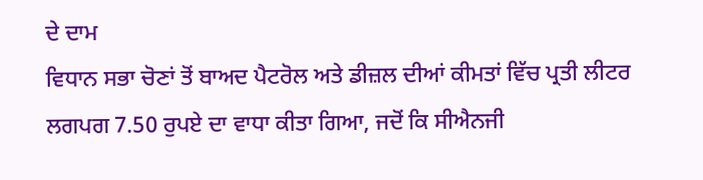ਦੇ ਦਾਮ
ਵਿਧਾਨ ਸਭਾ ਚੋਣਾਂ ਤੋਂ ਬਾਅਦ ਪੈਟਰੋਲ ਅਤੇ ਡੀਜ਼ਲ ਦੀਆਂ ਕੀਮਤਾਂ ਵਿੱਚ ਪ੍ਰਤੀ ਲੀਟਰ ਲਗਪਗ 7.50 ਰੁਪਏ ਦਾ ਵਾਧਾ ਕੀਤਾ ਗਿਆ, ਜਦੋਂ ਕਿ ਸੀਐਨਜੀ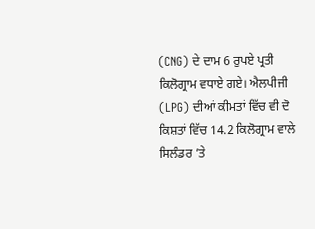(CNG) ਦੇ ਦਾਮ 6 ਰੁਪਏ ਪ੍ਰਤੀ ਕਿਲੋਗ੍ਰਾਮ ਵਧਾਏ ਗਏ। ਐਲਪੀਜੀ (LPG) ਦੀਆਂ ਕੀਮਤਾਂ ਵਿੱਚ ਵੀ ਦੋ ਕਿਸ਼ਤਾਂ ਵਿੱਚ 14.2 ਕਿਲੋਗ੍ਰਾਮ ਵਾਲੇ ਸਿਲੰਡਰ ’ਤੇ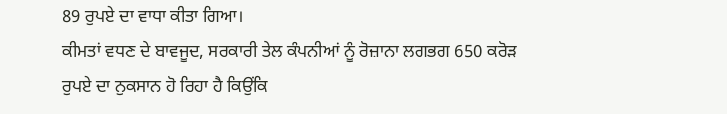89 ਰੁਪਏ ਦਾ ਵਾਧਾ ਕੀਤਾ ਗਿਆ।
ਕੀਮਤਾਂ ਵਧਣ ਦੇ ਬਾਵਜੂਦ, ਸਰਕਾਰੀ ਤੇਲ ਕੰਪਨੀਆਂ ਨੂੰ ਰੋਜ਼ਾਨਾ ਲਗਭਗ 650 ਕਰੋੜ ਰੁਪਏ ਦਾ ਨੁਕਸਾਨ ਹੋ ਰਿਹਾ ਹੈ ਕਿਉਂਕਿ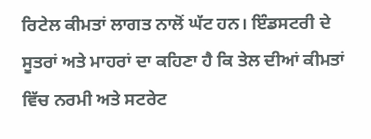ਰਿਟੇਲ ਕੀਮਤਾਂ ਲਾਗਤ ਨਾਲੋਂ ਘੱਟ ਹਨ। ਇੰਡਸਟਰੀ ਦੇ ਸੂਤਰਾਂ ਅਤੇ ਮਾਹਰਾਂ ਦਾ ਕਹਿਣਾ ਹੈ ਕਿ ਤੇਲ ਦੀਆਂ ਕੀਮਤਾਂ ਵਿੱਚ ਨਰਮੀ ਅਤੇ ਸਟਰੇਟ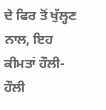ਦੇ ਫਿਰ ਤੋਂ ਖੁੱਲ੍ਹਣ ਨਾਲ, ਇਹ ਕੀਮਤਾਂ ਹੌਲੀ-ਹੌਲੀ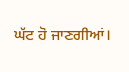ਘੱਟ ਹੋ ਜਾਣਗੀਆਂ।